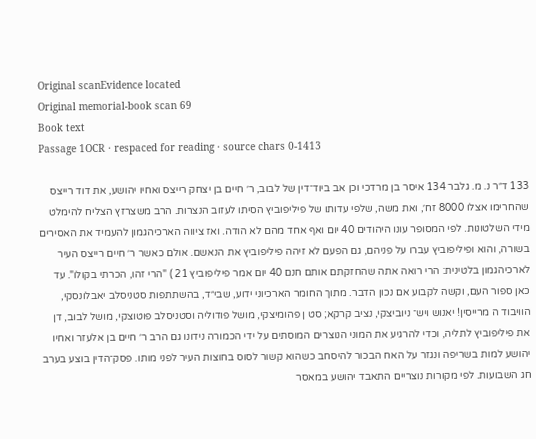Original scanEvidence located
Original memorial-book scan 69
Book text
Passage 1OCR · respaced for reading · source chars 0-1413

133 ד״ר נ. מ. גלבר 134 איסר בן מרדכי וכן אב ביוד־דין של לבוב, ר׳ חיים בן יצחק רייצס ואחיו יהושע, את דוד רייצס שהחרימו אצלו 8000 זח׳, ואת משה, שלפי עדותו של פיליפוביץ הסיתו לעזוב הנצרות. הרב משצרזץ הצליח להימלט מידי השלטונות. לפי המסופר עונו היהודים 40 יום ואף אחד מהם לא הודה. ואז ציווה הארכיהגמון להעמיד את האסירים בשורה, והוא ופיליפוביץ עברו על פניהם, גם הפעם לא זיהה פיליפוביץ את הנאשם. אולם כאשר ר׳ חיים רייצס העיר לארכיהגמון בלטינית: הרי רואה אתה שהחזקתם אותם חנם 40 יום אמר פיליפוביץ 21 ) "הרי זהו, הכרתי בקולו". עד כאן ספור העם, וקשה לקבוע אם נכון הדבר. מתוך החומר הארכיוני ידוע, שבי״ד, בהשתתפות סטניסלב יאבלונסקי, הוויבוד ה מרייסין! יאנוש ויש־ ניוביצקי, נציב קרקא; סט ן פהומיצקי, מושל פודוליה וסטניסלב פוטוצקי, מושל לבוב, דן את פיליפוביץ לתליה, וכדי להרגיע את המוני הנוצרים המוסתים על ידי הכמורה נידונו גם הרב ר׳ חיים בן אלעזר ואחיו יהושע למות בשריפה ונגזר על האח הבכור להיסחב כשהוא קשור לסוס בחוצות העיר לפני מותו. פסק־הדין בוצע בערב חג השבועות. לפי מקורות נוצריים התאבד יהושע במאסר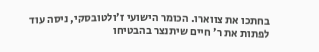בחתכו את צווארו. הכומר הישועי ז׳ולטובסקי, ניסה עוד לפתות את ר׳ חיים שיתנצר בהבטיחו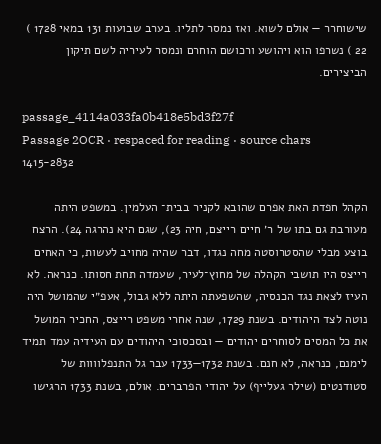שישוחרר — אולם לשוא. ואז נמסר לתליו. בערב שבועות 131 במאי 1728 ) 22 ) נשרפו הוא ויהושע ורכושם הוחרם ונמסר לעיריה לשם תיקון הביצירים.

passage_4114a033fa0b418e5bd3f27f
Passage 2OCR · respaced for reading · source chars 1415-2832

הקהל חפדת האת אפרם שהובא לקניר בבית־ העלמין. במשפט היתה מעורבת גם בתו של ר׳ חיים רייצם, חיה 23), שגם היא נהרגה 24). הרצח בוצע מבלי שהסטרוסטה מחה נגדו, דבר שהיה מחויב לעשות, כי האחים רייצס היו תושבי הקהלה של מחוץ־לעיר, שעמדה תחת חסותו. כנראה. לא העיז לצאת נגד הכנסיה, שהשפעתה היתה ללא גבול, אעפ״י שהמושל היה נוטה לצד היהודים. בשנת 1729, שנה אחרי משפט רייצס, החכיר המושל את כל המסים לסוחרים יהודים — ובסכסוכי היהודים עם העידיה עמד תמיד לימנם, כנראה, לא חנם. בשנת 1732—1733 עבר גל התנפלוווות של סטודנטים (שילר געלייף) על יהודי הפרברים. אולם, בשנת 1733 הרגישו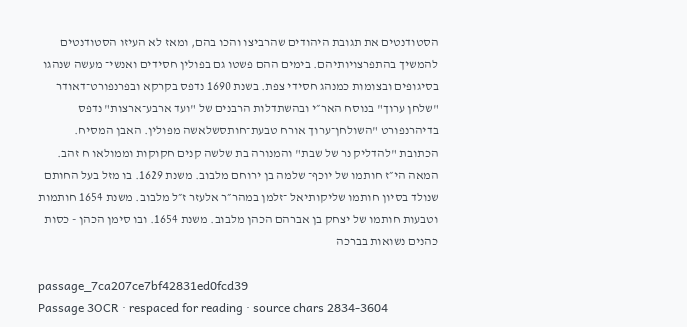הסטודנטים את תגובת היהודים שהרביצו והכו בהם, ומאז לא העיזו הסטודנטים להמשיך בהתפרצויותיהם. בימים ההם פשטו גם בפולין חסידים ואנשי־ מעשה שנהגו בסיגופים ובצומות כמנהג חסידי צפת. בשנת 1690 נדפס בקרקא ובפרנפורט־דאודר "שלחן ערוך" בנוסח האר״י ובהשתדלות הרבנים של "ועד ארבע־ארצות" נדפס בדיהרנפורט "השולחן־ערוך אורח טבעת־חותסשלאשה מפולין. האבן המסיח. הכתובת "להדליק נר של שבת" והמנורה בת שלשה קנים חקוקות וממולאו ח זהב. המאה הי״ז חותמו של יוכף־ שלמה בן ירוחם מלבוב. משנת 1629. בו מזל בעל החותם שנולד בסיון חותמו שליקותיאל ־זלמן במהר״ר אלעזר ז״ל מלבוב. משנת 1654 חותמות וטבעות חותמו של יצחק בן אברהם הכהן מלבוב. משנת 1654. ובו סימן הכהן - כסות כהנים נשואות בברכה

passage_7ca207ce7bf42831ed0fcd39
Passage 3OCR · respaced for reading · source chars 2834-3604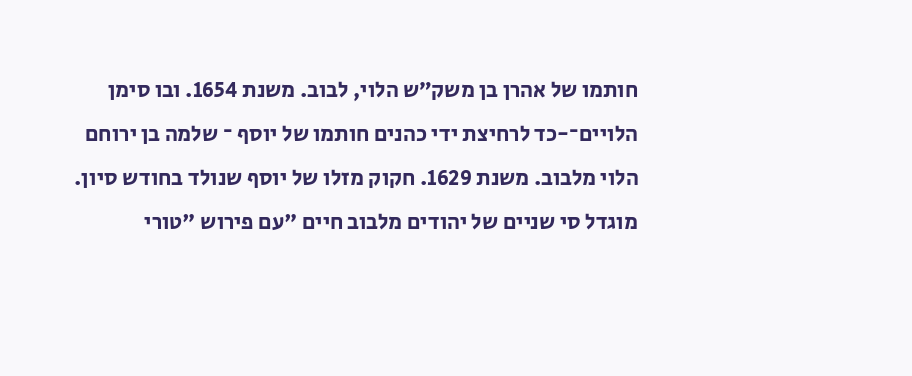חותמו של אהרן בן משק״ש הלוי, לבוב. משנת 1654. ובו סימן הלויים־-כד לרחיצת ידי כהנים חותמו של יוסף ־ שלמה בן ירוחם הלוי מלבוב. משנת 1629. חקוק מזלו של יוסף שנולד בחודש סיון. מוגדל סי שניים של יהודים מלבוב חיים "עם פירוש "טורי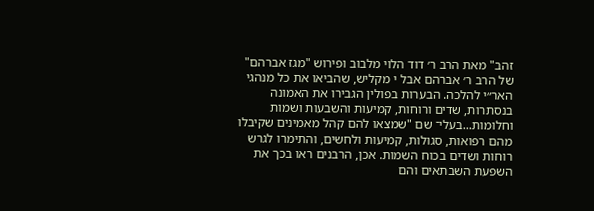זהב" מאת הרב ר׳ דוד הלוי מלבוב ופירוש "מגז אברהם" של הרב ר׳ אברהם אבל י מקליש, שהביאו את כל מנהגי האר״י להלכה. הבערות בפולין הגבירו את האמונה בנסתרות, שדים ורוחות, קמיעות והשבעות ושמות וחלומות...בעלי־ שם "שמצאו להם קהל מאמינים שקיבלו מהם רפואות, סגולות, קמיעות ולחשים, והתימרו לגרש רוחות ושדים בכוח השמות. אכן, הרבנים ראו בכך את השפעת השבתאים והם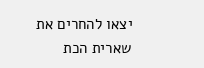יצאו להחרים את שארית הכת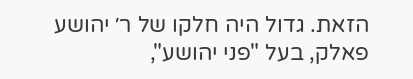הזאת. גדול היה חלקו של ר׳ יהושע פאלק, בעל "פני יהושע",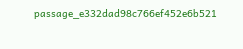passage_e332dad98c766ef452e6b521